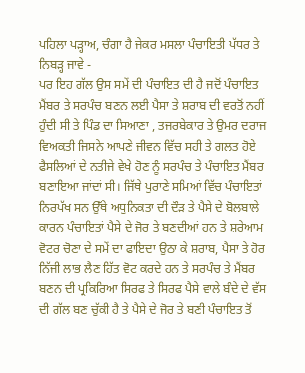ਪਹਿਲਾ ਪੜ੍ਹਾਅ, ਚੰਗਾ ਹੈ ਜੇਕਰ ਮਸਲਾ ਪੰਚਾਇਤੀ ਪੱਧਰ ਤੇ ਨਿਬੜ੍ਹ ਜਾਵੇ -
ਪਰ ਇਹ ਗੱਲ ਉਸ ਸਮੇਂ ਦੀ ਪੰਚਾਇਤ ਦੀ ਹੈ ਜਦੋਂ ਪੰਚਾਇਤ ਮੈਂਬਰ ਤੇ ਸਰਪੰਚ ਬਣਨ ਲਈ ਪੈਸਾ ਤੇ ਸ਼ਰਾਬ ਦੀ ਵਰਤੋਂ ਨਹੀਂ ਹੁੰਦੀ ਸੀ ਤੇ ਪਿੰਡ ਦਾ ਸਿਆਣਾ , ਤਜਰਬੇਕਾਰ ਤੇ ਉਮਰ ਦਰਾਜ ਵਿਅਕਤੀ ਜਿਸਨੇ ਆਪਣੇ ਜੀਵਨ ਵਿੱਚ ਸਹੀ ਤੇ ਗਲਤ ਹੋਏ ਫੈਸਲਿਆਂ ਦੇ ਨਤੀਜੇ ਵੇਖੇ ਹੋਣ ਨੂੰ ਸਰਪੰਚ ਤੇ ਪੰਚਾਇਤ ਮੈਂਬਰ ਬਣਾਇਆ ਜਾਂਦਾਂ ਸੀ। ਜਿੱਥੇ ਪੁਰਾਣੇ ਸਮਿਆਂ ਵਿੱਚ ਪੰਚਾਇਤਾਂ ਨਿਰਪੱਖ ਸਨ ਉੱਥੇ ਅਧੁਨਿਕਤਾ ਦੀ ਦੌੜ ਤੇ ਪੈਸੇ ਦੇ ਬੋਲਬਾਲੇ ਕਾਰਨ ਪੰਚਾਇਤਾਂ ਪੈਸੇ ਦੇ ਜੋਰ ਤੇ ਬਣਦੀਆਂ ਹਨ ਤੇ ਸ਼ਰੇਆਮ ਵੋਟਰ ਚੋਣਾ ਦੇ ਸਮੇਂ ਦਾ ਫਾਇਦਾ ਉਠਾ ਕੇ ਸ਼ਰਾਬ, ਪੈਸਾ ਤੇ ਹੋਰ ਨਿੱਜੀ ਲਾਭ ਲੈਣ ਹਿੱਤ ਵੋਟ ਕਰਦੇ ਹਨ ਤੇ ਸਰਪੰਚ ਤੇ ਮੈਂਬਰ ਬਣਨ ਦੀ ਪ੍ਰਕਿਰਿਆ ਸਿਰਫ ਤੇ ਸਿਰਫ ਪੈਸੇ ਵਾਲੇ ਬੰਦੇ ਦੇ ਵੱਸ ਦੀ ਗੱਲ ਬਣ ਚੁੱਕੀ ਹੈ ਤੇ ਪੈਸੇ ਦੇ ਜੋਰ ਤੇ ਬਣੀ ਪੰਚਾਇਤ ਤੋਂ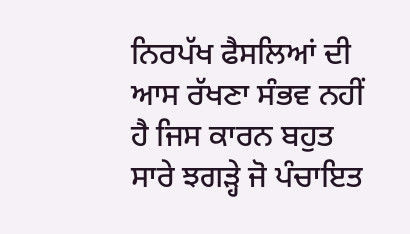ਨਿਰਪੱਖ ਫੈਸਲਿਆਂ ਦੀ ਆਸ ਰੱਖਣਾ ਸੰਭਵ ਨਹੀਂ ਹੈ ਜਿਸ ਕਾਰਨ ਬਹੁਤ ਸਾਰੇ ਝਗੜ੍ਹੇ ਜੋ ਪੰਚਾਇਤ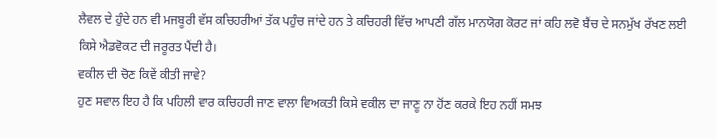ਲੈਵਲ ਦੇ ਹੁੰਦੇ ਹਨ ਵੀ ਮਜਬੂਰੀ ਵੱਸ ਕਚਿਹਰੀਆਂ ਤੱਕ ਪਹੁੰਚ ਜਾਂਦੇ ਹਨ ਤੇ ਕਚਿਹਰੀ ਵਿੱਚ ਆਪਣੀ ਗੱਲ ਮਾਨਯੋਗ ਕੋਰਟ ਜਾਂ ਕਹਿ ਲਵੋ ਬੈਂਚ ਦੇ ਸਨਮੁੱਖ ਰੱਖਣ ਲਈ ਕਿਸੇ ਐਡਵੋਕਟ ਦੀ ਜਰੂਰਤ ਪੈਂਦੀ ਹੈ।
ਵਕੀਲ ਦੀ ਚੋਣ ਕਿਵੇਂ ਕੀਤੀ ਜਾਵੇ?
ਹੁਣ ਸਵਾਲ ਇਹ ਹੈ ਕਿ ਪਹਿਲੀ ਵਾਰ ਕਚਿਹਰੀ ਜਾਣ ਵਾਲਾ ਵਿਅਕਤੀ ਕਿਸੇ ਵਕੀਲ ਦਾ ਜਾਣੂ ਨਾ ਹੋਂਣ ਕਰਕੇ ਇਹ ਨਹੀਂ ਸਮਝ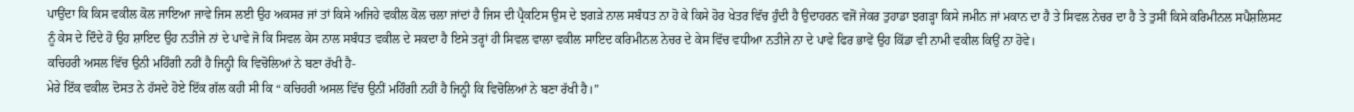ਪਾਉਂਦਾ ਕਿ ਕਿਸ ਵਕੀਲ ਕੋਲ ਜਾਇਆ ਜਾਵੇ ਜਿਸ ਲਈ ਉਹ ਅਕਸਰ ਜਾਂ ਤਾਂ ਕਿਸੇ ਅਜਿਹੇ ਵਕੀਲ ਕੋਲ ਚਲਾ ਜਾਂਦਾਂ ਹੈ ਜਿਸ ਦੀ ਪ੍ਰੈਕਟਿਸ ਉਸ ਦੇ ਝਗੜੇ ਨਾਲ ਸਬੰਧਤ ਨਾ ਹੋ ਕੇ ਕਿਸੇ ਹੋਰ ਖੇਤਰ ਵਿੱਚ ਹੁੰਦੀ ਹੈ ਉਦਾਹਰਨ ਵਜੋਂ ਜੇਕਰ ਤੁਹਾਡਾ ਝਗੜ੍ਹਾ ਕਿਸੇ ਜਮੀਨ ਜਾਂ ਮਕਾਨ ਦਾ ਹੈ ਤੇ ਸਿਵਲ ਨੇਚਰ ਦਾ ਹੈ ਤੇ ਤੁਸੀਂ ਕਿਸੇ ਕਰਿਮੀਨਲ ਸਪੈਸ਼ਲਿਸਟ ਨੂੰ ਕੇਸ ਦੇ ਦਿੰਦੇ ਹੋ ਉਹ ਸ਼ਾਇਦ ਉਹ ਨਤੀਜੇ ਨਾਂ ਦੇ ਪਾਵੇ ਜੋ ਕਿ ਸਿਵਲ ਕੇਸ ਨਾਲ ਸਬੰਧਤ ਵਕੀਲ ਦੇ ਸਕਦਾ ਹੈ ਇਸੇ ਤਰ੍ਹਾਂ ਹੀ ਸਿਵਲ ਵਾਲਾ ਵਕੀਲ ਸਾਇਦ ਕਰਿਮੀਨਲ ਨੇਚਰ ਦੇ ਕੇਸ ਵਿੱਚ ਵਧੀਆ ਨਤੀਜੇ ਨਾ ਦੇ ਪਾਵੇ ਫਿਰ ਭਾਵੇਂ ਉਹ ਕਿੱਡਾ ਵੀ ਨਾਮੀ ਵਕੀਲ ਕਿਉਂ ਨਾ ਹੋਵੇ।
ਕਚਿਹਰੀ ਅਸਲ ਵਿੱਚ ਉਨੀ ਮਹਿੰਗੀ ਨਹੀਂ ਹੈ ਜਿਨ੍ਹੀ ਕਿ ਵਿਚੋਲਿਆਂ ਨੇ ਬਣਾ ਰੱਖੀ ਹੈ-
ਮੇਰੇ ਇੱਕ ਵਕੀਲ ਦੋਸਤ ਨੇ ਹੱਸਦੇ ਹੋਏ ਇੱਕ ਗੱਲ ਕਹੀ ਸੀ ਕਿ “ ਕਚਿਹਰੀ ਅਸਲ ਵਿੱਚ ਉਨੀਂ ਮਹਿੰਗੀ ਨਹੀਂ ਹੈ ਜਿਨ੍ਹੀ ਕਿ ਵਿਚੋਲਿਆਂ ਨੇ ਬਣਾ ਰੱਖੀ ਹੈ।”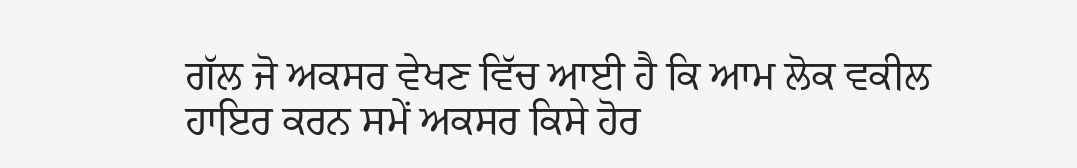ਗੱਲ ਜੋ ਅਕਸਰ ਵੇਖਣ ਵਿੱਚ ਆਈ ਹੈ ਕਿ ਆਮ ਲੋਕ ਵਕੀਲ ਹਾਇਰ ਕਰਨ ਸਮੇਂ ਅਕਸਰ ਕਿਸੇ ਹੋਰ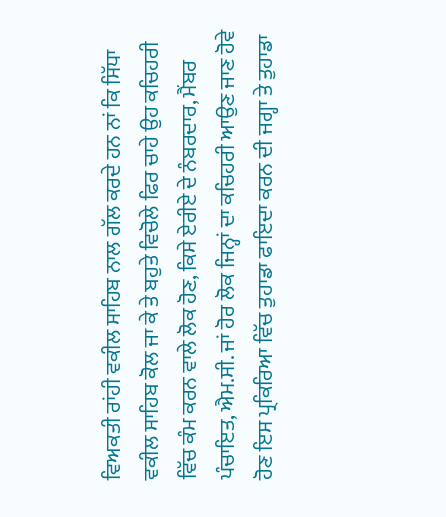ਵਿਅਕਤੀ ਰਾਂਹੀ ਵਕੀਲ ਸਾਹਿਬ ਨਾਲ ਗੱਲ ਕਰਦੇ ਹਨ ਨਾਂ ਕਿ ਸਿੱਧਾ ਵਕੀਲ ਸਾਹਿਬ ਕੋਲ ਜਾ ਕੇ ਤੇ ਬਹੁਤੇ ਵਿਚੋਲੇ ਫਿਰ ਚਾਹੇ ਉਹ ਕਚਿਹਰੀ ਵਿੱਚ ਕੰਮ ਕਰਨ ਵਾਲੇ ਲੋਕ ਹੋਣ, ਕਿਸੇ ਏਰੀਏ ਦੇ ਨੰਬਰਦਾਰ, ਮੈਂਬਰ ਪੰਚਾਇਤ, ਐਮ.ਸੀ. ਜਾਂ ਹੋਰ ਲੋਕ ਜਿਨ੍ਹਾਂ ਦਾ ਕਚਿਹਰੀ ਆਉਣ ਜਾਣ ਹੋਵੇ ਹੋਣ ਇਸ ਪ੍ਰਕਿਰਿਆ ਵਿੱਚ ਤੁਹਾਡਾ ਫਾਇਦਾ ਕਰਨ ਦੀ ਜਗ੍ਹਾ ਤੇ ਤੁਹਾਡਾ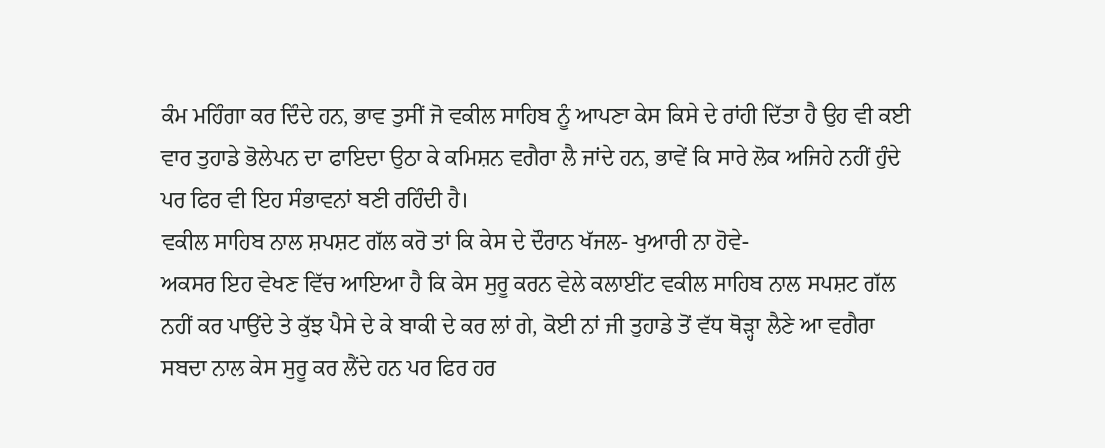ਕੰਮ ਮਹਿੰਗਾ ਕਰ ਦਿੰਦੇ ਹਨ, ਭਾਵ ਤੁਸੀਂ ਜੋ ਵਕੀਲ ਸਾਹਿਬ ਨੂੰ ਆਪਣਾ ਕੇਸ ਕਿਸੇ ਦੇ ਰਾਂਹੀ ਦਿੱਤਾ ਹੈ ਉਹ ਵੀ ਕਈ ਵਾਰ ਤੁਹਾਡੇ ਭੋਲੇਪਨ ਦਾ ਫਾਇਦਾ ਉਠਾ ਕੇ ਕਮਿਸ਼ਨ ਵਗੈਰਾ ਲੈ ਜਾਂਦੇ ਹਨ, ਭਾਵੇਂ ਕਿ ਸਾਰੇ ਲੋਕ ਅਜਿਹੇ ਨਹੀਂ ਹੁੰਦੇ ਪਰ ਫਿਰ ਵੀ ਇਹ ਸੰਭਾਵਨਾਂ ਬਣੀ ਰਹਿੰਦੀ ਹੈ।
ਵਕੀਲ ਸਾਹਿਬ ਨਾਲ ਸ਼ਪਸ਼ਟ ਗੱਲ ਕਰੋ ਤਾਂ ਕਿ ਕੇਸ ਦੇ ਦੌਰਾਨ ਖੱਜਲ- ਖੁਆਰੀ ਨਾ ਹੋਵੇ-
ਅਕਸਰ ਇਹ ਵੇਖਣ ਵਿੱਚ ਆਇਆ ਹੈ ਕਿ ਕੇਸ ਸੁਰੂ ਕਰਨ ਵੇਲੇ ਕਲਾਈਂਟ ਵਕੀਲ ਸਾਹਿਬ ਨਾਲ ਸਪਸ਼ਟ ਗੱਲ ਨਹੀਂ ਕਰ ਪਾਉਂਦੇ ਤੇ ਕੁੱਝ ਪੈਸੇ ਦੇ ਕੇ ਬਾਕੀ ਦੇ ਕਰ ਲਾਂ ਗੇ, ਕੋਈ ਨਾਂ ਜੀ ਤੁਹਾਡੇ ਤੋਂ ਵੱਧ ਥੋੜ੍ਹਾ ਲੈਣੇ ਆ ਵਗੈਰਾ ਸਬਦਾ ਨਾਲ ਕੇਸ ਸੁਰੂ ਕਰ ਲੈਂਦੇ ਹਨ ਪਰ ਫਿਰ ਹਰ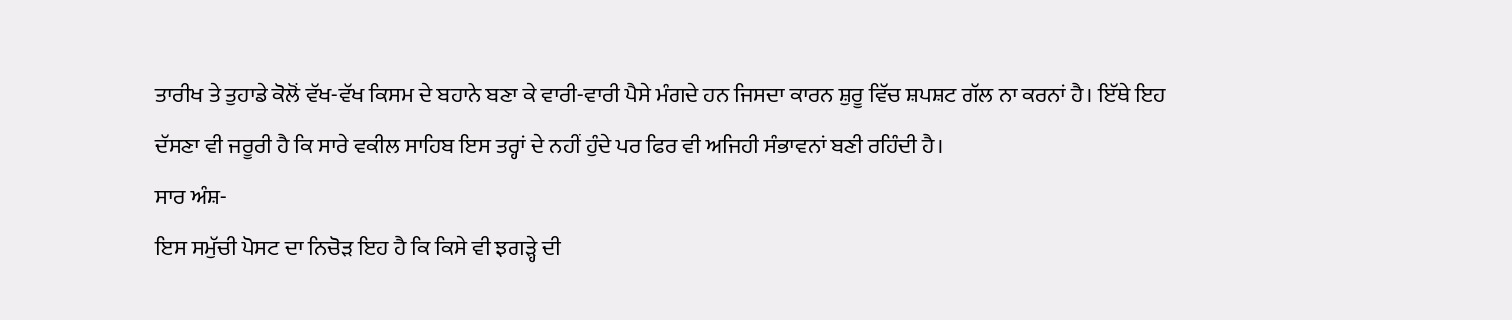ਤਾਰੀਖ ਤੇ ਤੁਹਾਡੇ ਕੋਲੋਂ ਵੱਖ-ਵੱਖ ਕਿਸਮ ਦੇ ਬਹਾਨੇ ਬਣਾ ਕੇ ਵਾਰੀ-ਵਾਰੀ ਪੈਸੇ ਮੰਗਦੇ ਹਨ ਜਿਸਦਾ ਕਾਰਨ ਸ਼ੁਰੂ ਵਿੱਚ ਸ਼ਪਸ਼ਟ ਗੱਲ ਨਾ ਕਰਨਾਂ ਹੈ। ਇੱਥੇ ਇਹ ਦੱਸਣਾ ਵੀ ਜਰੂਰੀ ਹੈ ਕਿ ਸਾਰੇ ਵਕੀਲ ਸਾਹਿਬ ਇਸ ਤਰ੍ਹਾਂ ਦੇ ਨਹੀਂ ਹੁੰਦੇ ਪਰ ਫਿਰ ਵੀ ਅਜਿਹੀ ਸੰਭਾਵਨਾਂ ਬਣੀ ਰਹਿੰਦੀ ਹੈ।
ਸਾਰ ਅੰਸ਼-
ਇਸ ਸਮੁੱਚੀ ਪੋਸਟ ਦਾ ਨਿਚੋੜ ਇਹ ਹੈ ਕਿ ਕਿਸੇ ਵੀ ਝਗੜ੍ਹੇ ਦੀ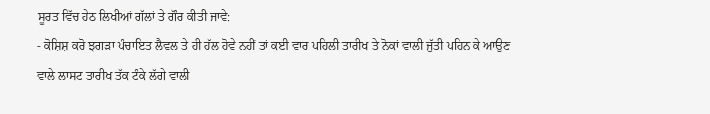ਸੂਰਤ ਵਿੱਚ ਹੇਠ ਲਿਖੀਆਂ ਗੱਲਾਂ ਤੇ ਗੌਰ ਕੀਤੀ ਜਾਵੇ:
- ਕੋਸ਼ਿਸ਼ ਕਰੋ ਝਗੜਾ ਪੰਚਾਇਤ ਲੈਵਲ ਤੇ ਹੀ ਹੱਲ ਹੋਵੇ ਨਹੀਂ ਤਾਂ ਕਈ ਵਾਰ ਪਹਿਲੀ ਤਾਰੀਖ ਤੇ ਨੋਕਾਂ ਵਾਲੀ ਜੁੱਤੀ ਪਹਿਨ ਕੇ ਆਉਣ ਵਾਲੇ ਲਾਸਟ ਤਾਰੀਖ ਤੱਕ ਟੰਕੇ ਲੱਗੇ ਵਾਲੀ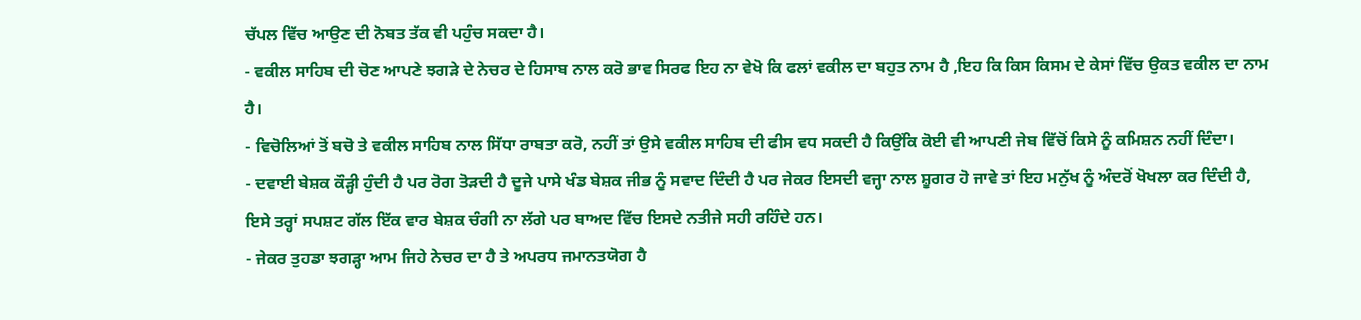ਚੱਪਲ ਵਿੱਚ ਆਉਣ ਦੀ ਨੋਬਤ ਤੱਕ ਵੀ ਪਹੁੰਚ ਸਕਦਾ ਹੈ।
- ਵਕੀਲ ਸਾਹਿਬ ਦੀ ਚੋਣ ਆਪਣੇ ਝਗੜੇ ਦੇ ਨੇਚਰ ਦੇ ਹਿਸਾਬ ਨਾਲ ਕਰੋ ਭਾਵ ਸਿਰਫ ਇਹ ਨਾ ਵੇਖੋ ਕਿ ਫਲਾਂ ਵਕੀਲ ਦਾ ਬਹੁਤ ਨਾਮ ਹੈ ,ਇਹ ਕਿ ਕਿਸ ਕਿਸਮ ਦੇ ਕੇਸਾਂ ਵਿੱਚ ਉਕਤ ਵਕੀਲ ਦਾ ਨਾਮ ਹੈ।
- ਵਿਚੋਲਿਆਂ ਤੋਂ ਬਚੋ ਤੇ ਵਕੀਲ ਸਾਹਿਬ ਨਾਲ ਸਿੱਧਾ ਰਾਬਤਾ ਕਰੋ, ਨਹੀਂ ਤਾਂ ਉਸੇ ਵਕੀਲ ਸਾਹਿਬ ਦੀ ਫੀਸ ਵਧ ਸਕਦੀ ਹੈ ਕਿਉਂਕਿ ਕੋਈ ਵੀ ਆਪਣੀ ਜੇਬ ਵਿੱਚੋਂ ਕਿਸੇ ਨੂੰ ਕਮਿਸ਼ਨ ਨਹੀਂ ਦਿੰਦਾ।
- ਦਵਾਈ ਬੇਸ਼ਕ ਕੌੜ੍ਹੀ ਹੁੰਦੀ ਹੈ ਪਰ ਰੋਗ ਤੋੜਦੀ ਹੈ ਦੂਜੇ ਪਾਸੇ ਖੰਡ ਬੇਸ਼ਕ ਜੀਭ ਨੂੰ ਸਵਾਦ ਦਿੰਦੀ ਹੈ ਪਰ ਜੇਕਰ ਇਸਦੀ ਵਜ੍ਹਾ ਨਾਲ ਸ਼ੂਗਰ ਹੋ ਜਾਵੇ ਤਾਂ ਇਹ ਮਨੁੱਖ ਨੂੰ ਅੰਦਰੋਂ ਖੋਖਲਾ ਕਰ ਦਿੰਦੀ ਹੈ, ਇਸੇ ਤਰ੍ਹਾਂ ਸਪਸ਼ਟ ਗੱਲ ਇੱਕ ਵਾਰ ਬੇਸ਼ਕ ਚੰਗੀ ਨਾ ਲੱਗੇ ਪਰ ਬਾਅਦ ਵਿੱਚ ਇਸਦੇ ਨਤੀਜੇ ਸਹੀ ਰਹਿੰਦੇ ਹਨ।
- ਜੇਕਰ ਤੁਹਡਾ ਝਗੜ੍ਹਾ ਆਮ ਜਿਹੇ ਨੇਚਰ ਦਾ ਹੈ ਤੇ ਅਪਰਧ ਜਮਾਨਤਯੋਗ ਹੈ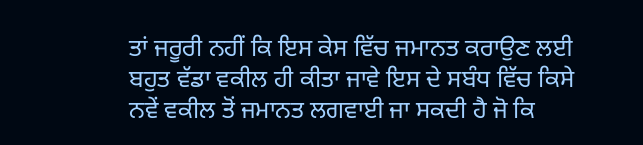ਤਾਂ ਜਰੂਰੀ ਨਹੀਂ ਕਿ ਇਸ ਕੇਸ ਵਿੱਚ ਜਮਾਨਤ ਕਰਾਉਣ ਲਈ ਬਹੁਤ ਵੱਡਾ ਵਕੀਲ ਹੀ ਕੀਤਾ ਜਾਵੇ ਇਸ ਦੇ ਸਬੰਧ ਵਿੱਚ ਕਿਸੇ ਨਵੇਂ ਵਕੀਲ ਤੋਂ ਜਮਾਨਤ ਲਗਵਾਈ ਜਾ ਸਕਦੀ ਹੈ ਜੋ ਕਿ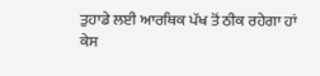ਤੁਹਾਡੇ ਲਈ ਆਰਥਿਕ ਪੱਖ ਤੋਂ ਠੀਕ ਰਹੇਗਾ ਹਾਂ ਕੇਸ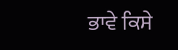ਭਾਵੇ ਕਿਸੇ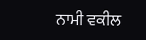ਨਾਮੀ ਵਕੀਲ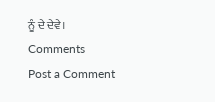ਨੂੰ ਦੇ ਦੇਵੇ।
Comments
Post a Comment